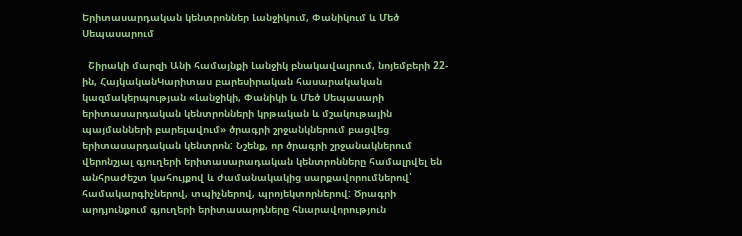Երիտասարդական կենտրոններ Լանջիկում, Փանիկում և Մեծ Սեպասարում

  Շիրակի մարզի Անի համայնքի Լանջիկ բնակավայրում, նոյեմբերի 22-ին, ՀայկականԿարիտաս բարեսիրական հասարակական կազմակերպության «Լանջիկի, Փանիկի և Մեծ Սեպասարի երիտասարդական կենտրոնների կրթական և մշակութային պայմանների բարելավում» ծրագրի շրջանկներում բացվեց երիտասարդական կենտրոն: Նշենք, որ ծրագրի շրջանակներում վերոնշյալ գյուղերի երիտասարադական կենտրոնները համալրվել են անհրաժեշտ կահույքով և ժամանակակից սարքավորումներով՝ համակարգիչներով, տպիչներով, պրոյեկտորներով: Ծրագրի արդյունքում գյուղերի երիտասարդները հնարավորություն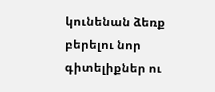կունենան ձեռք բերելու նոր գիտելիքներ ու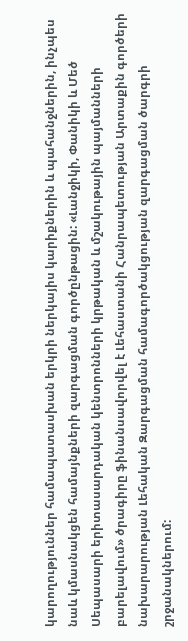կարողություններ համապատասխան երկրի ներկայիս կարիքներին և պահանջներին, ինչպես նաև կմասնակցեն համայնքների զարգացման գործընթացին: «Լանջիկի, Փանիկի և Մեծ Սեպասարի երիտասարդական կենտրոնների կրթական և մշակութային պայմանների բարելավում» ծրագիրը ֆինանսավորվել է Լեհաստանի Հանրապետության Արտաքին գործերի նախարարության Լեհական Զարգացման համագործակցության զարգացման ծարգրի շրջանակներում: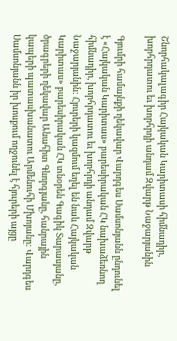Շնորհակալագիր Հայկական Կարիտասի հիմնադիր, խորհրդատու եւ խորհրդի անդամ Զվարթ Նաջարյանին

Գյումրի համայնքի ղեկավար Վարդգես Սամսոնյանն ընդունել է «Հայկական Կարիտաս» բարեսիրական ՀԿ նախաձեռնող հիմնադիր, խորհրդատու եւ խորհրդի անդամ Զվարթ Նաջարյանին: Հյուրերի կազմում եղել են նաև Հայկական Կարիտաս» բարեսիրական ՀԿ տնօրեն Գագիկ Տարասյանը, ծրագրերի ղեկավար Անահիտ Գևորգյանը, հանրային կապերի պատասխանատու Արմենուհի Մխոյանը: Վարդգես Սամսոնյանն իր խոսքում ողջունել է հյուրերի այցը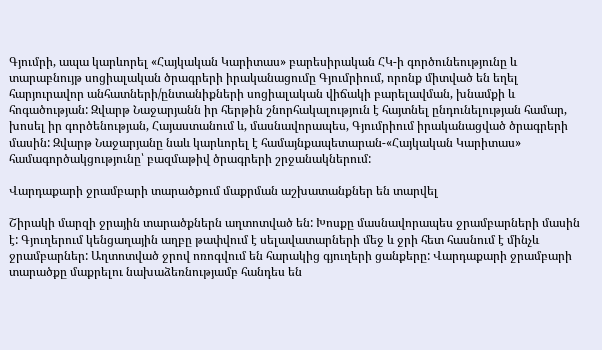Գյումրի, ապա կարևորել «Հայկական Կարիտաս» բարեսիրական ՀԿ-ի գործունեությունը և տարաբնույթ սոցիալական ծրագրերի իրականացումը Գյումրիում, որոնք միտված են եղել հարյուրավոր անհատների/ընտանիքների սոցիալական վիճակի բարելավման, խնամքի և հոգածության: Զվարթ Նաջարյանն իր հերթին շնորհակալություն է հայտնել ընդունելության համար, խոսել իր գործենության, Հայաստանում և, մասնավորապես, Գյումրիում իրականացված ծրագրերի մասին: Զվարթ Նաջարյանը նաև կարևորել է համայնքապետարան-«Հայկական Կարիտաս» համագործակցությունը՝ բազմաթիվ ծրագրերի շրջանակներում:

Վարդաքարի ջրամբարի տարածքում մաքրման աշխատանքներ են տարվել

Շիրակի մարզի ջրային տարածքներն աղտոտված են: Խոսքը մասնավորապես ջրամբարների մասին է: Գյուղերում կենցաղային աղբը թափվում է սելավատարների մեջ և ջրի հետ հասնում է մինչև ջրամբարներ: Աղտոտված ջրով ոռոգվում են հարակից գյուղերի ցանքերը: Վարդաքարի ջրամբարի տարածքը մաքրելու նախաձեռնությամբ հանդես են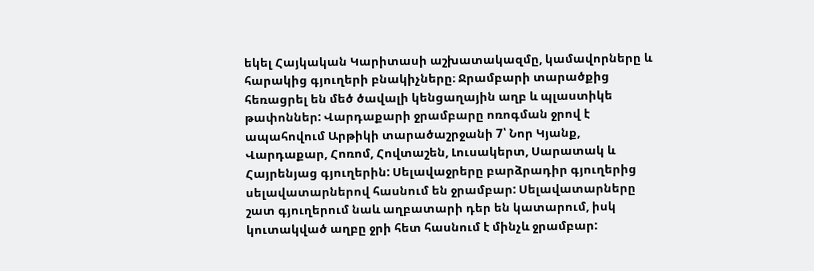եկել Հայկական Կարիտասի աշխատակազմը, կամավորները և հարակից գյուղերի բնակիչները։ Ջրամբարի տարածքից հեռացրել են մեծ ծավալի կենցաղային աղբ և պլաստիկե թափոններ: Վարդաքարի ջրամբարը ոռոգման ջրով է ապահովում Արթիկի տարածաշրջանի 7՝ Նոր Կյանք, Վարդաքար, Հոռոմ, Հովտաշեն, Լուսակերտ, Սարատակ և Հայրենյաց գյուղերին: Սելավաջրերը բարձրադիր գյուղերից սելավատարներով հասնում են ջրամբար: Սելավատարները շատ գյուղերում նաև աղբատարի դեր են կատարում, իսկ կուտակված աղբը ջրի հետ հասնում է մինչև ջրամբար: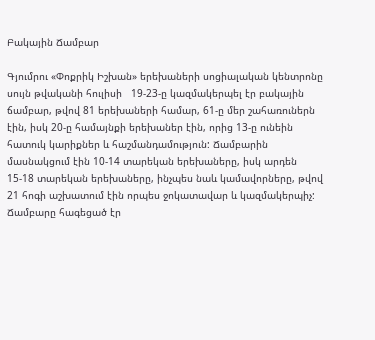Բակային Ճամբար

Գյումրու «Փոքրիկ Իշխան» երեխաների սոցիալական կենտրոնը սույն թվականի հուլիսի   19-23-ը կազմակերպել էր բակային ճամբար, թվով 81 երեխաների համար, 61-ը մեր շահառուներն էին, իսկ 20-ը համայնքի երեխաներ էին, որից 13-ը ունեին հատուկ կարիքներ և հաշմանդամություն: Ճամբարին մասնակցում էին 10-14 տարեկան երեխաները, իսկ արդեն 15-18 տարեկան երեխաները, ինչպես նաև կամավորները, թվով 21 հոգի աշխատում էին որպես ջոկատավար և կազմակերպիչ: Ճամբարը հագեցած էր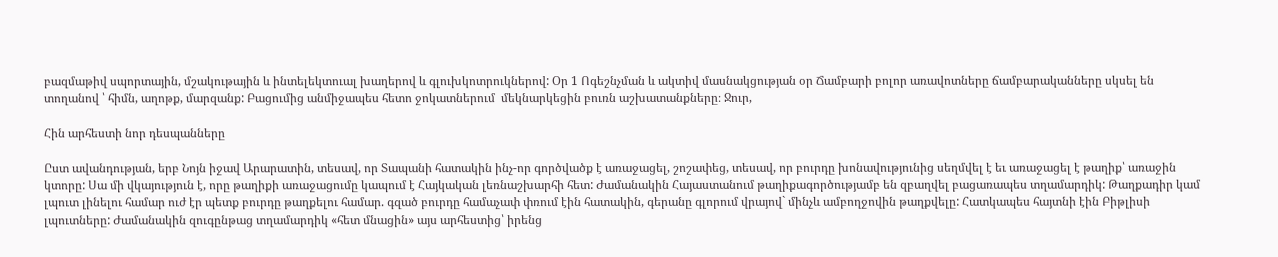բազմաթիվ սպորտային, մշակութային և ինտելեկտուալ խաղերով և գլուխկոտրուկներով: Օր 1 Ոգեշնչման և ակտիվ մասնակցության օր Ճամբարի բոլոր առավոտները ճամբարականները սկսել են տողանով ՝ հիմն, աղոթք, մարզանք: Բացումից անմիջապես հետո ջոկատներում  մեկնարկեցին բուռն աշխատանքները։ Ջուր,

Հին արհեստի նոր դեսպանները

Ըստ ավանդության, երբ Նոյն իջավ Արարատին, տեսավ, որ Տապանի հատակին ինչ-որ գործվածք է առաջացել, շոշափեց, տեսավ, որ բուրդը խոնավությունից սեղմվել է եւ առաջացել է թաղիք՝ առաջին կտորը: Սա մի վկայություն է, որը թաղիքի առաջացումը կապում է Հայկական լեռնաշխարհի հետ: Ժամանակին Հայաստանում թաղիքագործությամբ են զբաղվել բացառապես տղամարդիկ: Թաղքադիր կամ լպուտ լինելու համար ուժ էր պետք բուրդը թաղքելու համար. գզած բուրդը համաչափ փռում էին հատակին, գերանը գլորում վրայով` մինչև ամբողջովին թաղքվելը: Հատկապես հայտնի էին Բիթլիսի լպուտները: Ժամանակին զուգընթաց տղամարդիկ «հետ մնացին» այս արհեստից՝ իրենց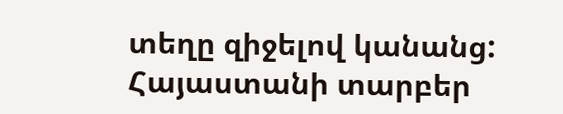տեղը զիջելով կանանց: Հայաստանի տարբեր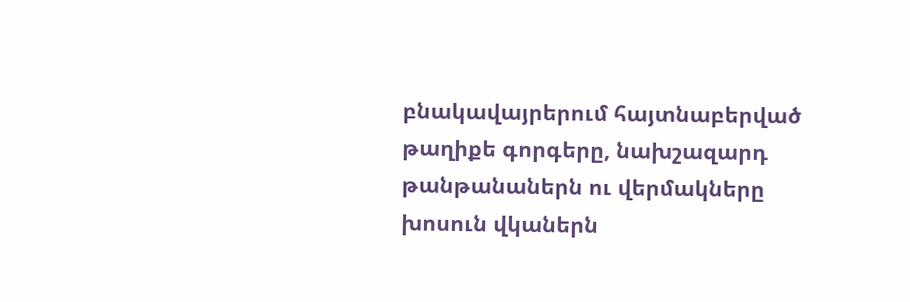բնակավայրերում հայտնաբերված թաղիքե գորգերը, նախշազարդ թանթանաներն ու վերմակները խոսուն վկաներն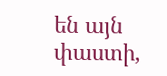են այն փաստի,